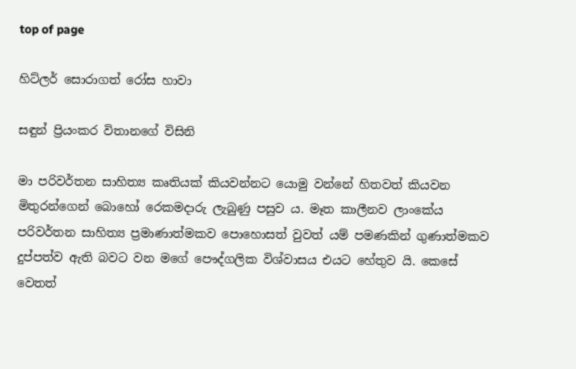top of page

හිට්ලර් සොරාගත් රෝස හාවා

සඳුන් ප්‍රියංකර විතානගේ විසිනි

මා පරිවර්තන සාහිත්‍ය කෘතියක් කියවන්නට යොමු වන්නේ හිතවත් කියවන මිතුරන්ගෙන් බොහෝ රෙකමදාරු ලැබුණු පසුව ය. මෑත කාලීනව ලාංකේය පරිවර්තන සාහිත්‍ය ප්‍රමාණාත්මකව පොහොසත් වුවත් යම් පමණකින් ගුණාත්මකව දුප්පත්ව ඇති බවට වන මගේ පෞද්ගලික විශ්වාසය එයට හේතුව යි. කෙසේ වෙතත්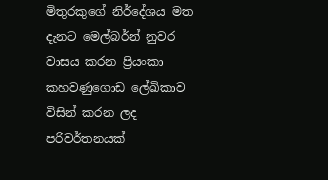මිතුරකුගේ නිර්දේශය මත දැනට මෙල්බර්න් නුවර වාසය කරන ප්‍රියංකා කහවණුගොඩ ලේඛිකාව විසින් කරන ලද පරිවර්තනයක්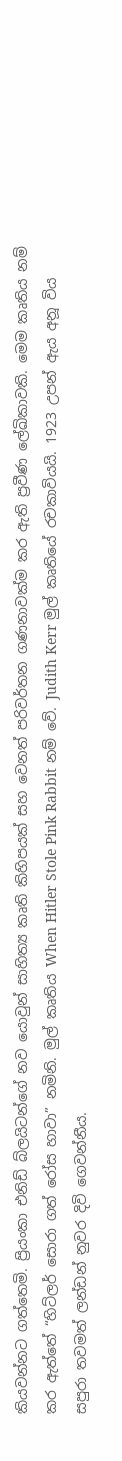කියවන්නට ගත්තෙමි. ප්‍රියංකා එනිඩ් බ්ලයිටන්ගේ නව යොවුන් සාහිත්‍ය කෘති කිහිපයක් සහ වෙනත් පරිවර්තන ගණනාවක්ම කර ඇති ප්‍රවීණ ලේඛිකාවකි. මෙම කෘතිය නම් කර ඇත්තේ “හිට්ලර් සොරා ගත් රෝස හාවා” නමිනි. මුල් කෘතිය When Hitler Stole Pink Rabbit නම් වේ. Judith Kerr මුල් කෘතියේ රචකාවියයි. 1923 උපන් ඇය අනූ විය සපුරා තවමත් ලන්ඩන් නුවර දිවි ගෙවන්නීය.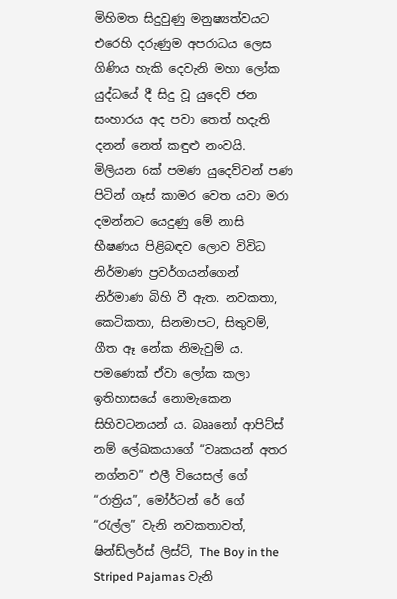මිහිමත සිදුවුණු මනුෂ්‍යත්වයට එරෙහි දරුණුම අපරාධය ලෙස ගිණිය හැකි දෙවැනි මහා ලෝක යුද්ධයේ දී සිදු වූ යුදෙව් ජන සංහාරය අද පවා තෙත් හදැති දනන් නෙත් කඳුළු නංවයි. මිලියන 6ක් පමණ යුදෙව්වන් පණ පිටින් ගෑස් කාමර වෙත යවා මරා දමන්නට යෙදුණු මේ නාසි භීෂණය පිළිබඳව ලොව විවිධ නිර්මාණ ප්‍රවර්ගයන්ගෙන් නිර්මාණ බිහි වී ඇත. නවකතා, කෙටිකතා, සිනමාපට, සිතුවම්, ගීත ඈ නේක නිමැවුම් ය. පමණෙක් ඒවා ලෝක කලා ඉතිහාසයේ නොමැකෙන සිහිවටනයන් ය. බෲනෝ ආපිට්ස් නම් ලේඛකයාගේ “වෘකයන් අතර නග්නව” එලී වියෙසල් ගේ “රාත්‍රිය”, මෝර්ටන් රේ ගේ “රැල්ල” වැනි නවකතාවත්, ෂින්ඩ්ලර්ස් ලිස්ට්, The Boy in the Striped Pajamas වැනි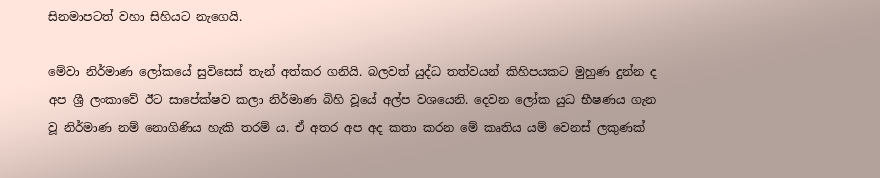සිනමාපටත් වහා සිහියට නැගෙයි.

මේවා නිර්මාණ ලෝකයේ සුවිසෙස් තැන් අත්කර ගනියි. බලවත් යුද්ධ තත්වයන් කිහිපයකට මුහුණ දුන්න ද අප ශ්‍රී ලංකාවේ ඊට සාපේක්ෂව කලා නිර්මාණ බිහි වූයේ අල්ප වශයෙනි. දෙවන ලෝක යුධ භීෂණය ගැන වූ නිර්මාණ නම් නොගිණිය හැකි තරම් ය. ඒ අතර අප අද කතා කරන මේ කෘතිය යම් වෙනස් ලකුණක්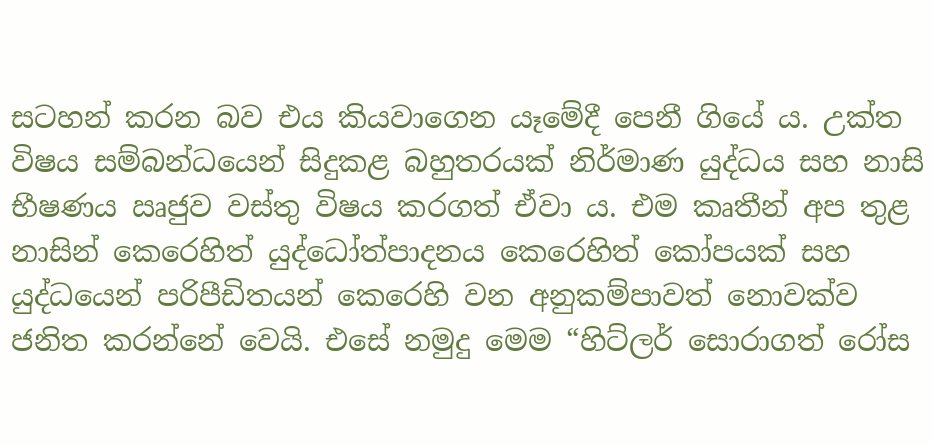සටහන් කරන බව එය කියවාගෙන යෑමේදී පෙනී ගියේ ය. උක්ත විෂය සම්බන්ධයෙන් සිදුකළ බහුතරයක් නිර්මාණ යුද්ධය සහ නාසි භීෂණය ඍජුව වස්තු විෂය කරගත් ඒවා ය. එම කෘතීන් අප තුළ නාසින් කෙරෙහිත් යුද්ධෝත්පාදනය කෙරෙහිත් කෝපයක් සහ යුද්ධයෙන් පරිපීඩිතයන් කෙරෙහි වන අනුකම්පාවත් නොවක්ව ජනිත කරන්නේ වෙයි. එසේ නමුදු මෙම “හිට්ලර් සොරාගත් රෝස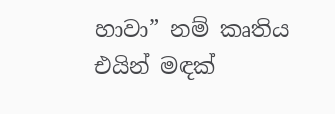හාවා” නම් කෘතිය එයින් මඳක්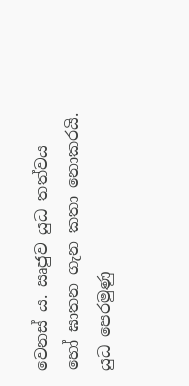වෙනස් ය. ඍජුව යුධ තත්වය හෝ ඝාතන ගැන කතා නොකරයි. යුධ පෙරමුණු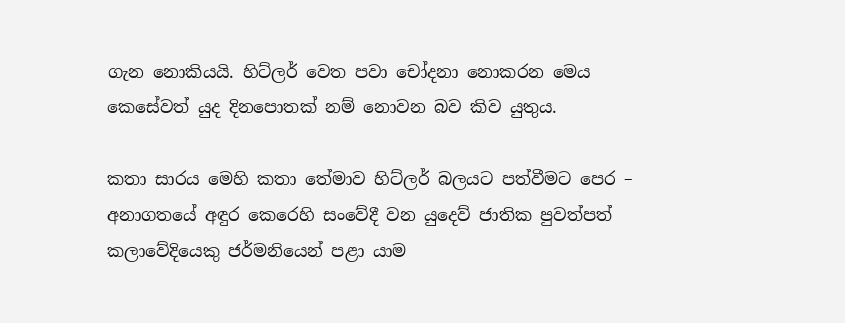ගැන නොකියයි. හිට්ලර් වෙත පවා චෝදනා නොකරන මෙය කෙසේවත් යුද දිනපොතක් නම් නොවන බව කිව යුතුය.

කතා සාරය මෙහි කතා තේමාව හිට්ලර් බලයට පත්වීමට පෙර – අනාගතයේ අඳුර කෙරෙහි සංවේදී වන යුදෙව් ජාතික පුවත්පත් කලාවේදියෙකු ජර්මනියෙන් පළා යාම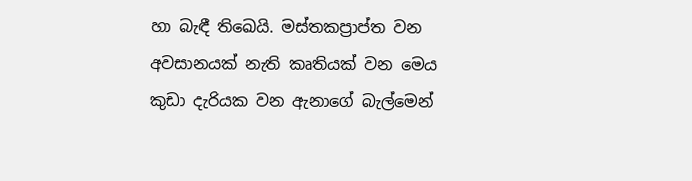හා බැඳී තිඛෙයි. මස්තකප්‍රාප්ත වන අවසානයක් නැති කෘතියක් වන මෙය කුඩා දැරියක වන ඇනාගේ බැල්මෙන්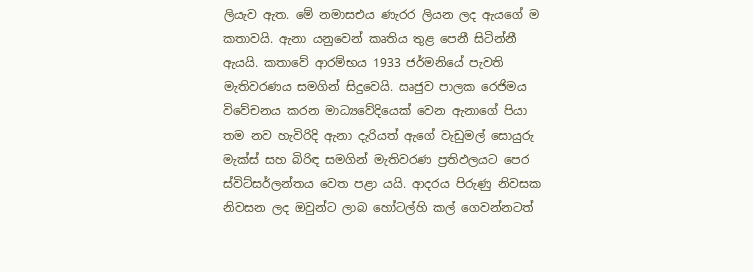ලියැව ඇත. මේ න‍මාසඑය ණැරර ලියන ලද ඇයගේ ම කතාවයි. ඇනා යනුවෙන් කෘතිය තුළ පෙනී සිටින්නී ඇයයි. කතාවේ ආරම්භය 1933 ජර්මනියේ පැවති මැතිවරණය සමගින් සිදුවෙයි. ඍජුව පාලක රෙජිමය විවේචනය කරන මාධ්‍යවේදියෙක් වෙන ඇනාගේ පියා තම නව හැවිරිදි ඇනා දැරියත් ඇගේ වැඩුමල් සොයුරු මැක්ස් සහ බිරිඳ සමගින් මැතිවරණ ප්‍රතිඵලයට පෙර ස්විට්සර්ලන්තය වෙත පළා යයි. ආදරය පිරුණු නිවසක නිවසන ලද ඔවුන්ට ලාබ හෝටල්හි කල් ගෙවන්නටත්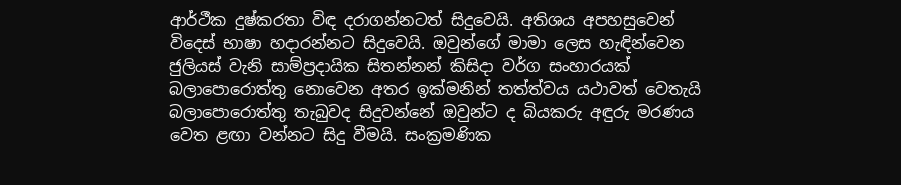ආර්ථීක දුෂ්කරතා විඳ දරාගන්නටත් සිදුවෙයි. අතිශය අපහසුවෙන් විදෙස් භාෂා හදාරන්නට සිදුවෙයි. ඔවුන්ගේ මාමා ලෙස හැඳින්වෙන ජුලියස් වැනි සාම්ප්‍රදායික සිතන්නන් කිසිදා වර්ග සංහාරයක් බලාපොරොත්තු නොවෙන අතර ඉක්මනින් තත්ත්වය යථාවත් වෙතැයි බලාපොරොත්තු තැබුවද සිදුවන්නේ ඔවුන්ට ද බියකරු අඳුරු මරණය වෙත ළඟා වන්නට සිදු වීමයි. සංක්‍රමණික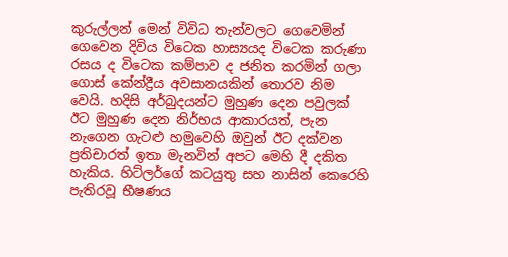කුරුල්ලන් මෙන් විවිධ තැන්වලට ගෙවෙමින් ගෙවෙන දිවිය විටෙක හාස්‍යයද විටෙක කරුණා රසය ද විටෙක කම්පාව ද ජනිත කරමින් ගලා ගොස් කේන්ද්‍රීය අවසානයකින් තොරව නිම වෙයි. හදිසි අර්බුදයන්ට මුහුණ දෙන පවුලක් ඊට මුහුණ දෙන නිර්භය ආකාරයත්, පැන නැගෙන ගැටළු හමුවෙහි ඔවුන් ඊට දක්වන ප්‍රතිචාරත් ඉතා මැනවින් අපට මෙහි දී දකිත හැකිය. හිට්ලර්ගේ කටයුතු සහ නාසින් කෙරෙහි පැතිරවූ භීෂණය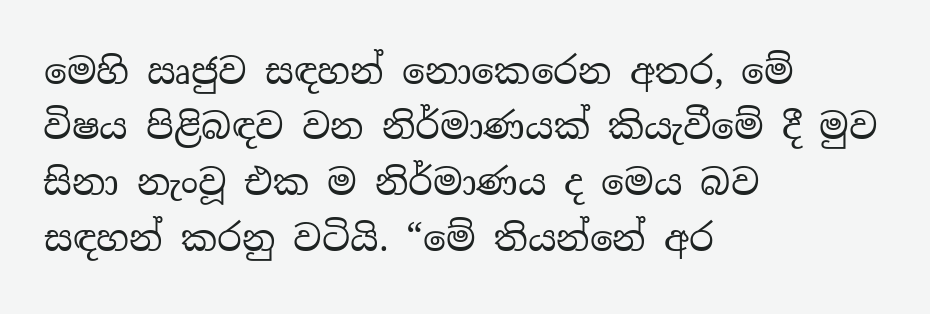මෙහි ඍජුව සඳහන් නොකෙරෙන අතර, මේ විෂය පිළිබඳව වන නිර්මාණයක් කියැවීමේ දී මුව සිනා නැංවූ එක ම නිර්මාණය ද මෙය බව සඳහන් කරනු වටියි. “මේ තියන්නේ අර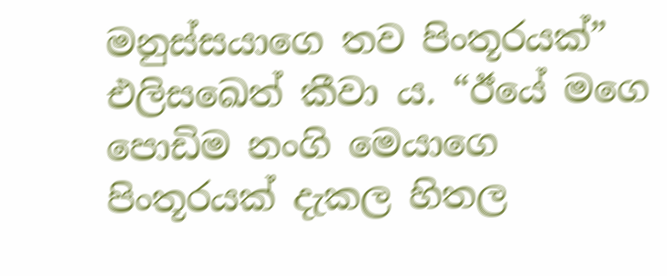මනුස්සයාගෙ තව පිංතූරයක්” එලිසඛෙත් කීවා ය. “ඊයේ මගෙ පොඩිම නංගි මෙයාගෙ පිංතූරයක් දැකල හිතල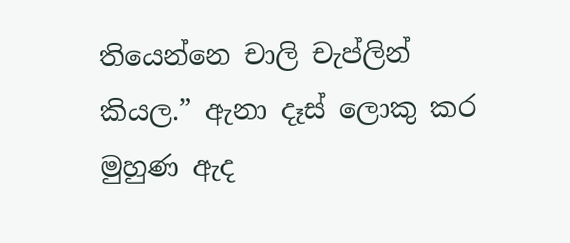තියෙන්නෙ චාලි චැප්ලින් කියල.” ඇනා දෑස් ලොකු කර මුහුණ ඇද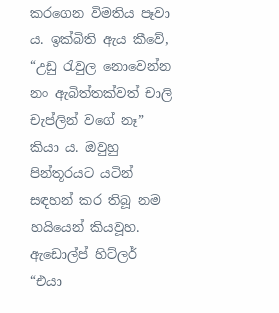කරගෙන විමතිය පෑවා ය. ඉක්බිති ඇය කීවේ, “උඩු රැවුල නොවෙන්න නං ඇබිත්තක්වත් චාලි චැප්ලින් වගේ නෑ” කියා ය. ඔවුහු පින්තූරයට යටින් සඳහන් කර තිබූ නම හයියෙන් කියවූහ. ඇඩොල්ප් හිට්ලර් “එයා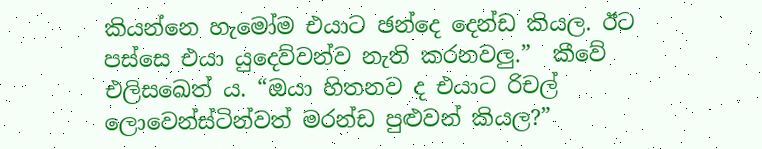කියන්නෙ හැමෝම එයාට ඡන්දෙ දෙන්ඩ කියල. ඊට පස්සෙ එයා යුදෙව්වන්ව නැති කරනවලු.”  කීවේ එලිසඛෙත් ය. “ඔයා හිතනව ද එයාට රිචල් ලොවෙන්ස්ටින්වත් මරන්ඩ පුළුවන් කියල?”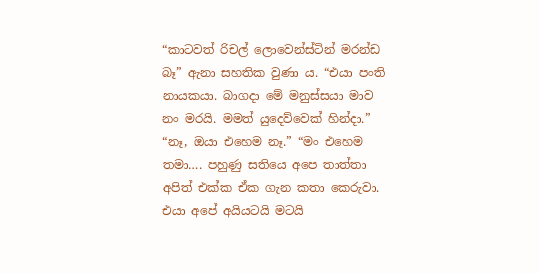“කාටවත් රිචල් ලොවෙන්ස්ටින් මරන්ඩ බෑ” ඇනා සහතික වුණා ය. “එයා පංති නායකයා. බාගදා මේ මනුස්සයා මාව නං මරයි. මමත් යුදෙව්වෙක් හින්දා.” “නෑ, ඔයා එහෙම නෑ.” “මං එහෙම තමා…. පහුණු සතියෙ අපෙ තාත්තා අපිත් එක්ක ඒක ගැන කතා කෙරුවා. එයා අපේ අයියටයි මටයි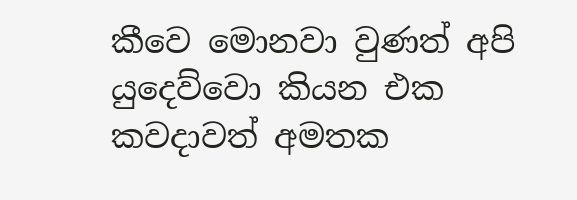කීවෙ මොනවා වුණත් අපි යුදෙව්වො කියන එක කවදාවත් අමතක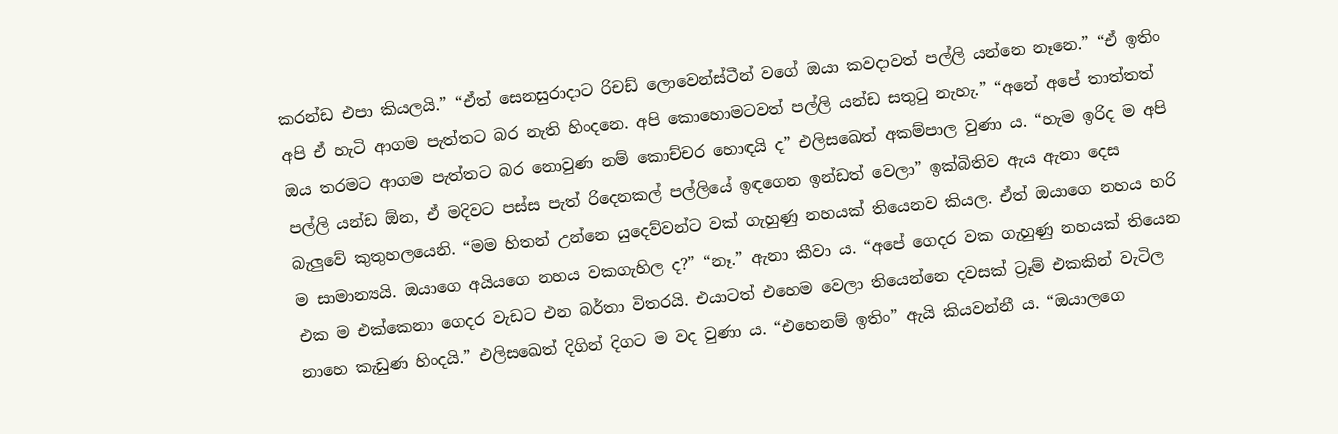කරන්ඩ එපා කියලයි.” “ඒත් සෙනසුරාදාට රිචඩ් ලොවෙන්ස්ටීන් වගේ ඔයා කවදාවත් පල්ලි යන්නෙ නෑනෙ.” “ඒ ඉතිං අපි ඒ හැටි ආගම පැත්තට බර නැති හිංදනෙ. අපි කොහොමටවත් පල්ලි යන්ඩ සතුටු නැහැ.” “අනේ අපේ තාත්තත් ඔය තරමට ආගම පැත්තට බර නොවුණ නම් කොච්චර හොඳයි ද” එලිසඛෙත් අකම්පාල වුණා ය. “හැම ඉරිද ම අපි පල්ලි යන්ඩ ඕන, ඒ මදිවට පස්ස පැත් රිදෙනකල් පල්ලියේ ඉඳගෙන ඉන්ඩත් වෙලා” ඉක්බිතිව ඇය ඇනා දෙස බැලුවේ කුතුහලයෙනි. “මම හිතන් උන්නෙ යුදෙව්වන්ට වක් ගැහුණු නහයක් තියෙනව කියල. ඒත් ඔයාගෙ නහය හරි ම සාමාන්‍යයි. ඔයාගෙ අයියගෙ නහය වකගැහිල ද?” “නෑ.” ඇනා කීවා ය. “අපේ ගෙදර වක ගැහුණු නහයක් තියෙන එක ම එක්කෙනා ගෙදර වැඩට එන බර්තා විතරයි. එයාටත් එහෙම වෙලා තියෙන්නෙ දවසක් ට්‍රෑම් එකකින් වැටිල නාහෙ කැඩුණ හිංදයි.” එලිසඛෙත් දිගින් දිගට ම වද වුණා ය. “එහෙනම් ඉතිං” ඇයි කියවන්නී ය. “ඔයාලගෙ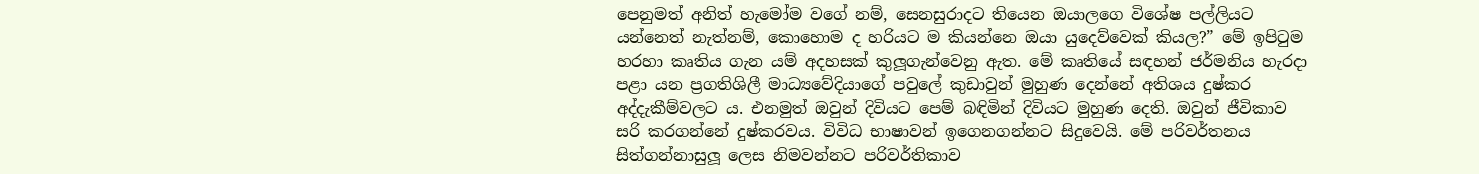පෙනුමත් අනිත් හැමෝම වගේ නම්, සෙනසුරාදට තියෙන ඔයාලගෙ විශේෂ පල්ලියට යන්නෙත් නැත්නම්, කොහොම ද හරියට ම කියන්නෙ ඔයා යුදෙව්වෙක් කියල?” මේ ඉපිටුම හරහා කෘතිය ගැන යම් අදහසක් කුලූගැන්වෙනු ඇත. මේ කෘතියේ සඳහන් ජර්මනිය හැරදා පළා යන ප්‍රගතිශිලී මාධ්‍යවේදියාගේ පවුලේ කුඩාවුන් මුහුණ දෙන්නේ අතිශය දුෂ්කර අද්දැකීම්වලට ය. එනමුත් ඔවුන් දිවියට පෙම් බඳිමින් දිවියට මුහුණ දෙති. ඔවුන් ජීවිකාව සරි කරගන්නේ දුෂ්කරවය. විවිධ භාෂාවන් ඉගෙනගන්නට සිදුවෙයි. මේ පරිවර්තනය සිත්ගන්නාසුලූ ලෙස නිමවන්නට පරිවර්තිකාව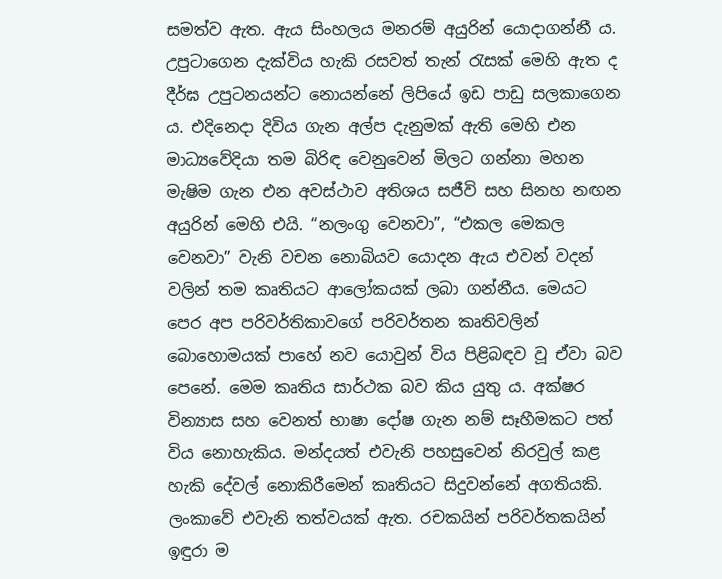සමත්ව ඇත. ඇය සිංහලය මනරම් අයුරින් යොදාගන්නී ය. උපුටාගෙන දැක්විය හැකි රසවත් තැන් රැසක් මෙහි ඇත ද දීර්ඝ උපුටනයන්ට නොයන්නේ ලිපියේ ඉඩ පාඩු සලකාගෙන ය. එදිනෙදා දිවිය ගැන අල්ප දැනුමක් ඇති මෙහි එන මාධ්‍යවේදියා තම බිරිඳ වෙනුවෙන් මිලට ගන්නා මහන මැෂිම ගැන එන අවස්ථාව අතිශය සජීවි සහ සිනහ නඟන අයුරින් මෙහි එයි. “නලංගු වෙනවා”, “එකල මෙකල වෙනවා” වැනි වචන නොබියව යොදන ඇය එවන් වදන් වලින් තම කෘතියට ආලෝකයක් ලබා ගන්නීය. මෙයට පෙර අප පරිවර්තිකාවගේ පරිවර්තන කෘතිවලින් බොහොමයක් පාහේ නව යොවුන් විය පිළිබඳව වූ ඒවා බව පෙනේ. මෙම කෘතිය සාර්ථක බව කිය යුතු ය. අක්ෂර වින්‍යාස සහ වෙනත් භාෂා දෝෂ ගැන නම් සෑහීමකට පත් විය නොහැකිය. මන්දයත් එවැනි පහසුවෙන් නිරවුල් කළ හැකි දේවල් නොකිරීමෙන් කෘතියට සිදුවන්නේ අගතියකි. ලංකාවේ එවැනි තත්වයක් ඇත. රචකයින් පරිවර්තකයින් ඉඳුරා ම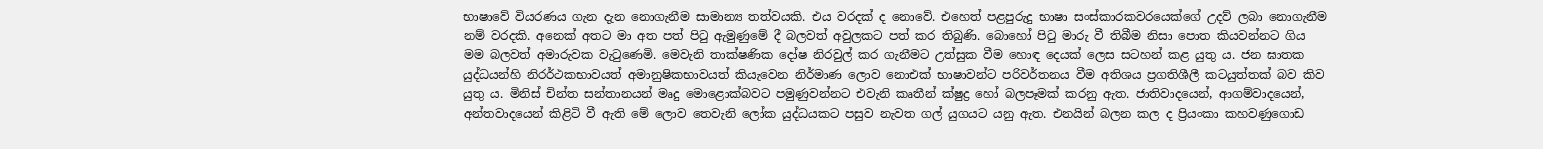භාෂාවේ වියරණය ගැන දැන නොගැනීම සාමාන්‍ය තත්වයකි. එය වරදක් ද නොවේ. එහෙත් පළපුරුදු භාෂා සංස්කාරකවරයෙක්ගේ උදව් ලබා නොගැනීම නම් වරදකි. අනෙක් අතට මා අත පත් පිටු ඇමුණුමේ දී බලවත් අවුලකට පත් කර තිබුණි. බොහෝ පිටු මාරු වී තිබීම නිසා පොත කියවන්නට ගිය මම බලවත් අමාරුවක වැටුණෙමි. මෙවැනි තාක්ෂණික දෝෂ නිරවුල් කර ගැනීමට උත්සුක වීම හොඳ දෙයක් ලෙස සටහන් කළ යුතු ය. ජන ඝාතක යුද්ධයන්හි නිරර්ථකභාවයත් අමානුෂිකභාවයත් කියැවෙන නිර්මාණ ලොව නොඑක් භාෂාවන්ට පරිවර්තනය වීම අතිශය ප්‍රගතිශීලී කටයුත්තක් බව කිව යුතු ය. මිනිස් චින්ත සන්තානයන් මෘදු මොළොක්බවට පමුණුවන්නට එවැනි කෘතීන් ක්ෂුද්‍ර හෝ බලපෑමක් කරනු ඇත. ජාතිවාදයෙන්, ආගම්වාදයෙන්, අන්තවාදයෙන් කිළිටි වී ඇති මේ ලොව තෙවැනි ලෝක යුද්ධයකට පසුව නැවත ගල් යුගයට යනු ඇත. එනයින් බලන කල ද ප්‍රියංකා කහවණුගොඩ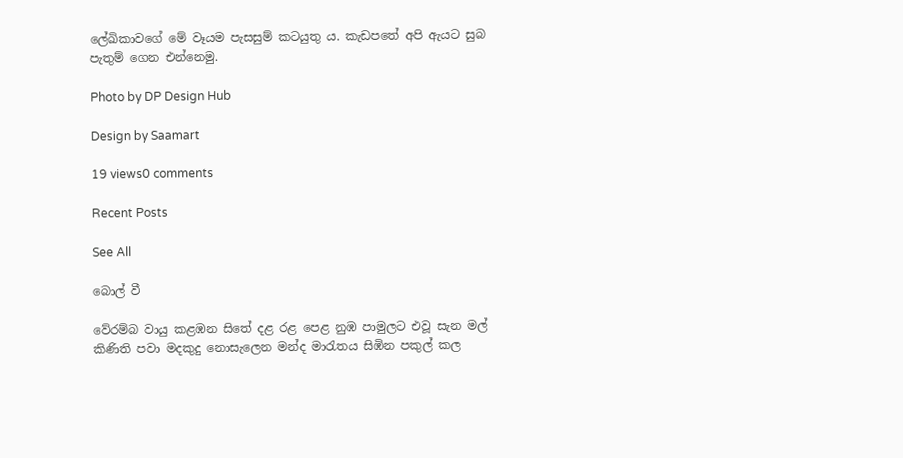ලේඛිකාවගේ මේ වෑයම පැසසුම් කටයුතු ය. කැඩපතේ අපි ඇයට සුබ පැතුම් ගෙන එන්නෙමු.

Photo by DP Design Hub

Design by Saamart

19 views0 comments

Recent Posts

See All

බොල් වී

වේරම්බ වායු කළඹන සිතේ දළ රළ පෙළ නුඹ පාමුලට එවූ සැන මල් කිණිති පවා මදකුදු නොසැලෙන මන්ද මාරැතය සිඹින පකුල් කල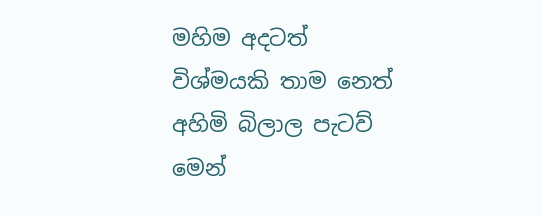මහිම අදටත් විශ්මයකි තාම නෙත් අහිමි බිලාල පැටව් මෙන්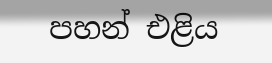පහන් එළිය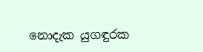නොදැක යුගඳුරක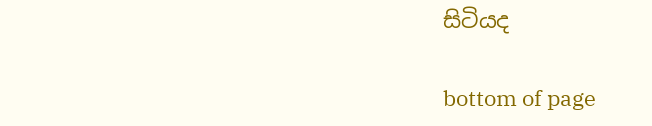සිටියද

bottom of page